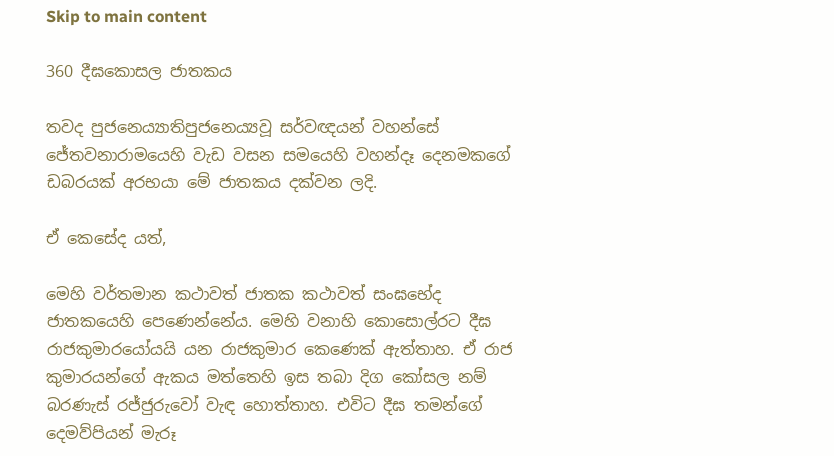Skip to main content

360 දීඝකොසල ජාතකය

තවද පුජනෙය්‍යාතිපුජනෙය්‍යවූ සර්වඥයන් වහන්සේ ජේතවනාරාමයෙහි වැඩ වසන සමයෙහි වහන්දෑ දෙනමකගේ ඩබරයක් අරභයා මේ ජාතකය දක්වන ලදි.

ඒ කෙසේද යත්,

මෙහි වර්තමාන කථාවත් ජාතක කථාවත් සංඝභේද ජාතකයෙහි පෙණෙන්නේය. මෙහි වනාහි කොසොල්රට දීඝ රාජකුමාරයෝයයි යන රාජකුමාර කෙණෙක් ඇත්තාහ. ඒ රාජ කුමාරයන්ගේ ඇකය මත්තෙහි ඉස තබා දිග කෝසල නම් බරණැස් රජ්ජුරුවෝ වැඳ හොත්තාහ. එවිට දීඝ තමන්ගේ දෙමව්පියන් මැරූ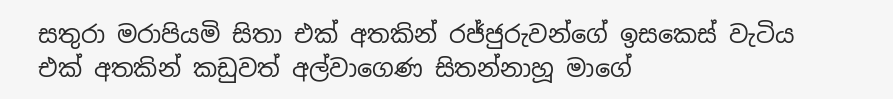සතුරා මරාපියමි සිතා එක් අතකින් රජ්ජුරුවන්ගේ ඉසකෙස් වැටිය එක් අතකින් කඩුවත් අල්වාගෙණ සිතන්නාහූ මාගේ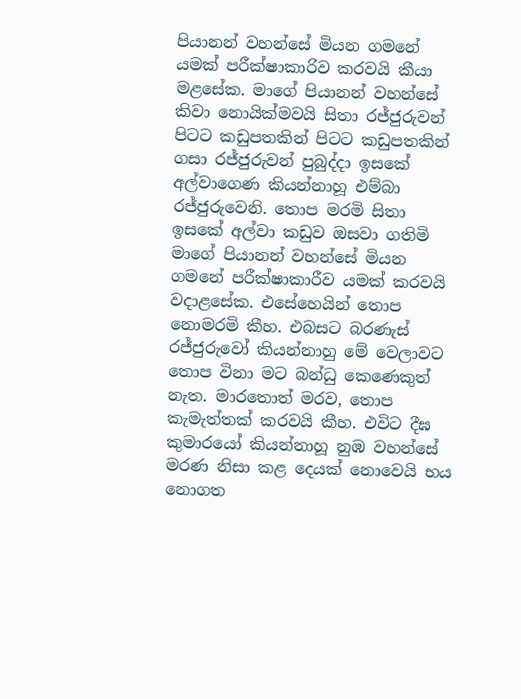පියානන් වහන්සේ මියන ගමනේ යමක් පරීක්ෂාකාරිව කරවයි කීයා මළසේක. මාගේ පියානන් වහන්සේ කිවා නොයික්මවයි සිතා රජ්ජුරුවන් පිටට කඩුපතකින් පිටට කඩුපතකින් ගසා රජ්ජුරුවන් පුබුද්දා ඉසකේ අල්වාගෙණ කියන්නාහූ එම්බා රජ්ජුරුවෙනි. තොප මරමි සිතා ඉසකේ අල්වා කඩුව ඔසවා ගතිමි මාගේ පියානන් වහන්සේ මියන ගමනේ පරීක්ෂාකාරීව යමක් කරවයි වදාළසේක. එසේහෙයින් තොප නොමරමි කීහ. එබසට බරණැස් රජ්ජුරුවෝ කියන්නාහු මේ වෙලාවට තොප විනා මට බන්ධු කෙණෙකුත් නැත. මාරතොත් මරව, තොප කැමැත්තක් කරවයි කීහ. එවිට දීඝ කුමාරයෝ කියන්නාහූ නුඹ වහන්සේ මරණ නිසා කළ දෙයක් නොවෙයි භය නොගත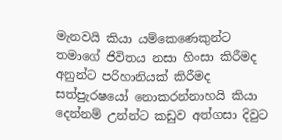මැනවයි කියා යම්කෙණෙකුන්ට තමාගේ ජිවිතය නසා හිංසා කිරීමද අනුන්ට පරිහානියක් කිරීමද සත්පුැරෂයෝ නොකරන්නාහයි කියා දෙන්නම් උන්න්ට කඩුව අත්ගසා දිවුට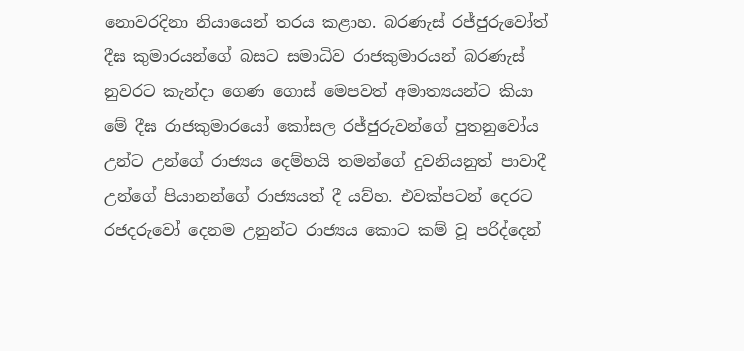නොවරදිනා නියායෙන් තරය කළාහ. බරණැස් රජ්ජුරුවෝත් දීඝ කුමාරයන්ගේ බසට සමාධිව රාජකුමාරයන් බරණැස් නුවරට කැන්දා ගෙණ ගොස් මෙපවත් අමාත්‍යයන්ට කියා මේ දීඝ රාජකුමාරයෝ කෝසල රජ්ජුරුවන්ගේ පුතනුවෝය උන්ට උන්ගේ රාජ්‍යය දෙම්හයි තමන්ගේ දුවනියනුත් පාවාදී උන්ගේ පියානන්ගේ රාජ්‍යයත් දී යව්හ. එවක්පටන් දෙරට රජදරුවෝ දෙනම උනුන්ට රාජ්‍යය කොට කම් වූ පරිද්දෙන්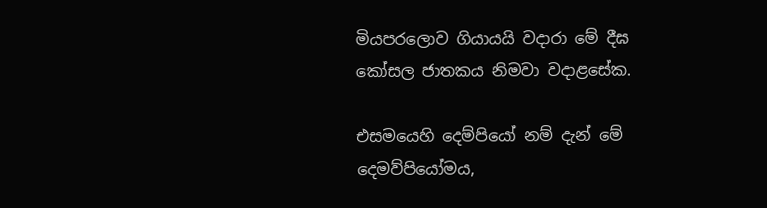මියපරලොව ගියායයි වදාරා මේ දීඝ කෝසල ජාතකය නිමවා වදාළසේක.

එසමයෙහි දෙම්පියෝ නම් දැන් මේ දෙමව්පියෝමය,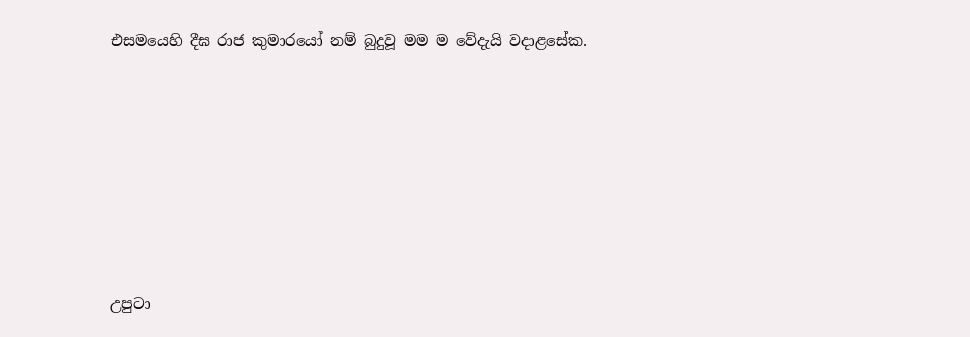එසමයෙහි දීඝ රාජ කුමාරයෝ නම් බුදුවූ මම ම වේදැයි වදාළසේක.







උපුටා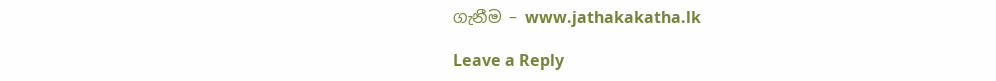ගැනීම – www.jathakakatha.lk

Leave a Reply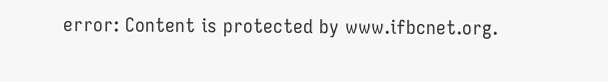error: Content is protected by www.ifbcnet.org.